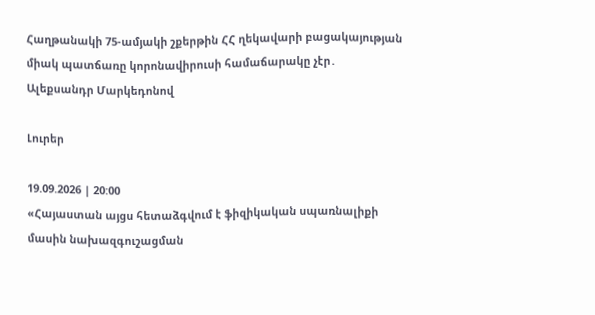Հաղթանակի 75-ամյակի շքերթին ՀՀ ղեկավարի բացակայության միակ պատճառը կորոնավիրուսի համաճարակը չէր․ Ալեքսանդր Մարկեդոնով

Լուրեր

19.09.2026 | 20:00
«Հայաստան այցս հետաձգվում է ֆիզիկական սպառնալիքի մասին նախազգուշացման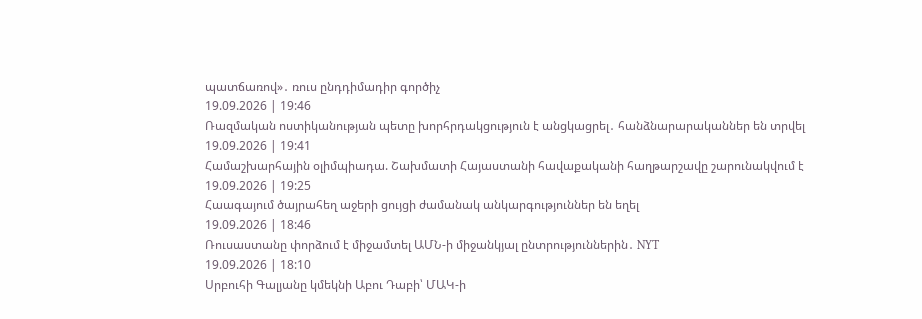պատճառով»․ ռուս ընդդիմադիր գործիչ
19.09.2026 | 19:46
Ռազմական ոստիկանության պետը խորհրդակցություն է անցկացրել․ հանձնարարականներ են տրվել
19.09.2026 | 19:41
Համաշխարհային օլիմպիադա. Շախմատի Հայաստանի հավաքականի հաղթարշավը շարունակվում է
19.09.2026 | 19:25
Հաագայում ծայրահեղ աջերի ցույցի ժամանակ անկարգություններ են եղել
19.09.2026 | 18:46
Ռուսաստանը փորձում է միջամտել ԱՄՆ-ի միջանկյալ ընտրություններին․ NYT
19.09.2026 | 18:10
Սրբուհի Գալյանը կմեկնի Աբու Դաբի՝ ՄԱԿ-ի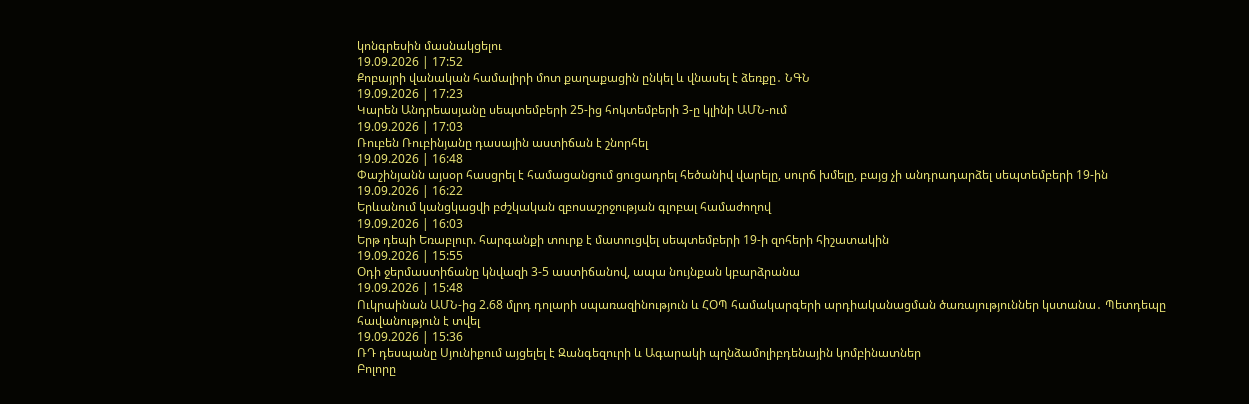կոնգրեսին մասնակցելու
19.09.2026 | 17:52
Քոբայրի վանական համալիրի մոտ քաղաքացին ընկել և վնասել է ձեռքը․ ՆԳՆ
19.09.2026 | 17:23
Կարեն Անդրեասյանը սեպտեմբերի 25-ից հոկտեմբերի 3-ը կլինի ԱՄՆ-ում
19.09.2026 | 17:03
Ռուբեն Ռուբինյանը դասային աստիճան է շնորհել
19.09.2026 | 16:48
Փաշինյանն այսօր հասցրել է համացանցում ցուցադրել հեծանիվ վարելը, սուրճ խմելը, բայց չի անդրադարձել սեպտեմբերի 19-ին
19.09.2026 | 16:22
Երևանում կանցկացվի բժշկական զբոսաշրջության գլոբալ համաժողով
19.09.2026 | 16:03
Երթ դեպի Եռաբլուր. հարգանքի տուրք է մատուցվել սեպտեմբերի 19-ի զոհերի հիշատակին
19.09.2026 | 15:55
Օդի ջերմաստիճանը կնվազի 3-5 աստիճանով, ապա նույնքան կբարձրանա
19.09.2026 | 15:48
Ուկրաինան ԱՄՆ-ից 2.68 մլրդ դոլարի սպառազինություն և ՀՕՊ համակարգերի արդիականացման ծառայություններ կստանա․ Պետդեպը հավանություն է տվել
19.09.2026 | 15:36
ՌԴ դեսպանը Սյունիքում այցելել է Զանգեզուրի և Ագարակի պղնձամոլիբդենային կոմբինատներ
Բոլորը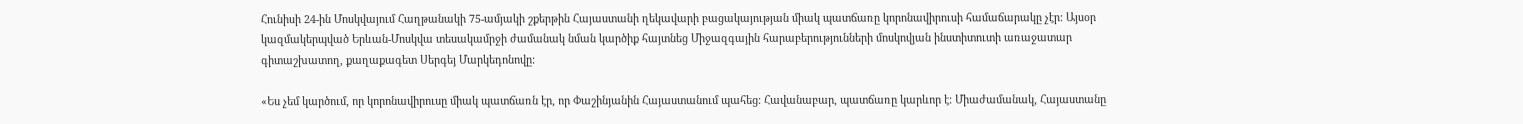Հունիսի 24-ին Մոսկվայում Հաղթանակի 75-ամյակի շքերթին Հայաստանի ղեկավարի բացակայության միակ պատճառը կորոնավիրուսի համաճարակը չէր: Այսօր կազմակերպված Երևան-Մոսկվա տեսակամրջի ժամանակ նման կարծիք հայտնեց Միջազգային հարաբերությունների մոսկովյան ինստիտուտի առաջատար գիտաշխատող, քաղաքագետ Սերգեյ Մարկեդոնովը:

«Ես չեմ կարծում, որ կորոնավիրուսը միակ պատճառն էր, որ Փաշինյանին Հայաստանում պահեց։ Հավանաբար, պատճառը կարևոր է։ Միաժամանակ, Հայաստանը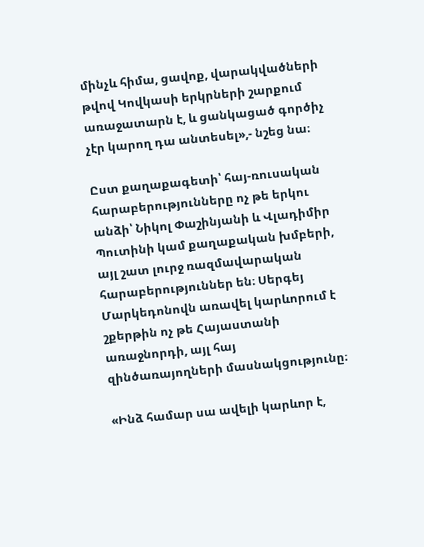մինչև հիմա, ցավոք, վարակվածների թվով Կովկասի երկրների շարքում առաջատարն է, և ցանկացած գործիչ չէր կարող դա անտեսել»,- նշեց նա։

Ըստ քաղաքագետի՝ հայ-ռուսական հարաբերությունները ոչ թե երկու անձի՝ Նիկոլ Փաշինյանի և Վլադիմիր Պուտինի կամ քաղաքական խմբերի, այլ շատ լուրջ ռազմավարական հարաբերություններ են։ Սերգեյ Մարկեդոնովն առավել կարևորում է շքերթին ոչ թե Հայաստանի առաջնորդի, այլ հայ զինծառայողների մասնակցությունը։

«Ինձ համար սա ավելի կարևոր է,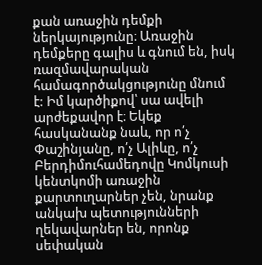քան առաջին դեմքի ներկայությունը։ Առաջին դեմքերը գալիս և գնում են, իսկ ռազմավարական համագործակցությունը մնում է: Իմ կարծիքով՝ սա ավելի արժեքավոր է։ Եկեք հասկանանք նաև, որ ո՛չ Փաշինյանը, ո՛չ Ալիևը, ո՛չ Բերդիմուհամեդովը Կոմկուսի կենտկոմի առաջին քարտուղարներ չեն, նրանք անկախ պետությունների ղեկավարներ են, որոնք սեփական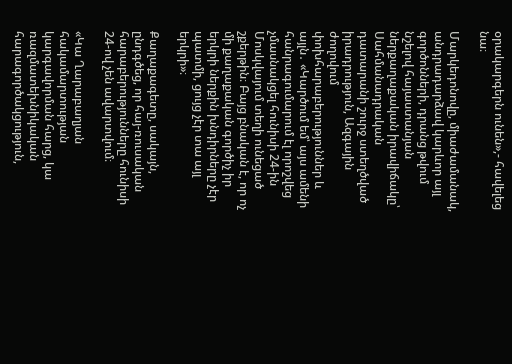օրակարգերն ունեն»,- հավելեց նա։

Մարկեդոնովը, միաժամանակ, անդրադարձավ կարևոր այլ գործոնների, դրանց թվում նշելով հայաստանյան ներքաղաքական իրավիճակը՝ Սահմանադրական դատարանի շուրջ ստեղծված իրադրություն, Ազգային ժողովում փոխհարաբերություններ և այլն․ «Կարծում եմ՝ այս ամենի հանրագումարում էլ որոշվեց չմասնակցել հունիսի 24-ին Մոսկվայում տեղի ունեցած շքերթին։ Բայց բնական է, որ ոչ մի քաղաքական գործիչ իր երկրի ներքին խնդիրները չէր պատմի, ցույց չէր տա այլ երկրի»։

Քաղաքագետը, սակայն, ընդգծեց, որ հայ-ռուսական հարաբերությունները հունիսի 24-ով չեն ավարտվում։

«Կա Ղարաբաղյան հակամարտության կարգավորման հարց, կա ռազմատեխնիկական հարագործակցություն,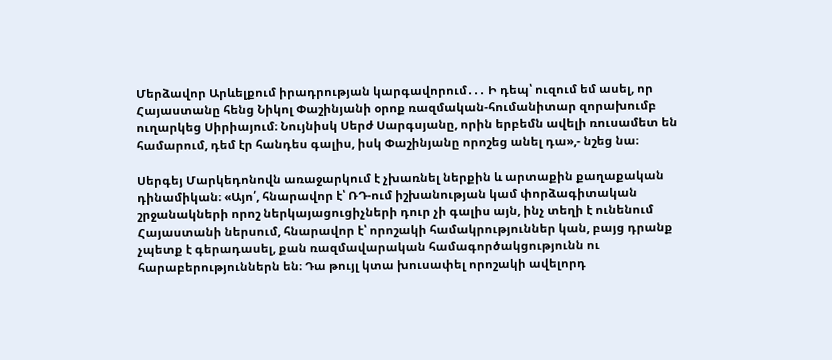Մերձավոր Արևելքում իրադրության կարգավորում․․․ Ի դեպ՝ ուզում եմ ասել, որ Հայաստանը հենց Նիկոլ Փաշինյանի օրոք ռազմական-հումանիտար զորախումբ ուղարկեց Սիրիայում։ Նույնիսկ Սերժ Սարգսյանը, որին երբեմն ավելի ռուսամետ են համարում, դեմ էր հանդես գալիս, իսկ Փաշինյանը որոշեց անել դա»,- նշեց նա։

Սերգեյ Մարկեդոնովն առաջարկում է չխառնել ներքին և արտաքին քաղաքական դինամիկան։ «Այո՛, հնարավոր է՝ ՌԴ-ում իշխանության կամ փորձագիտական շրջանակների որոշ ներկայացուցիչների դուր չի գալիս այն, ինչ տեղի է ունենում Հայաստանի ներսում, հնարավոր է՝ որոշակի համակրություններ կան, բայց դրանք չպետք է գերադասել, քան ռազմավարական համագործակցությունն ու հարաբերություններն են։ Դա թույլ կտա խուսափել որոշակի ավելորդ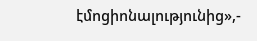էմոցիոնալությունից»,-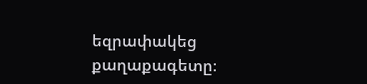եզրափակեց քաղաքագետը։